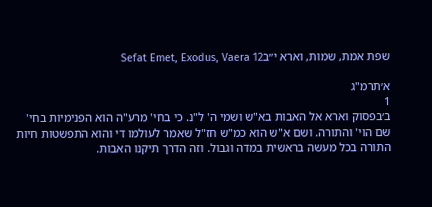שפת אמת, שמות, וארא י״בSefat Emet, Exodus, Vaera 12

א׳תרמ"ג
1
ב׳בפסוק וארא אל האבות בא"ש ושמי ה' ל"נ. כי בחי' מרע"ה הוא הפנימיות בחי' שם הוי' והתורה. ושם א"ש הוא כמ"ש חז"ל שאמר לעולמו די והוא התפשטות חיות התורה בכל מעשה בראשית במדה וגבול. וזה הדרך תיקנו האבות.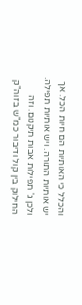והכלל כי האותיות הם חיות הכל. אך יש אותיות התורה. ויש אותיות תפילה. ולכן ג' תפילות אבות תיקנום. וזה החילוק בין קול ודיבור כמ"ש בזוה"ק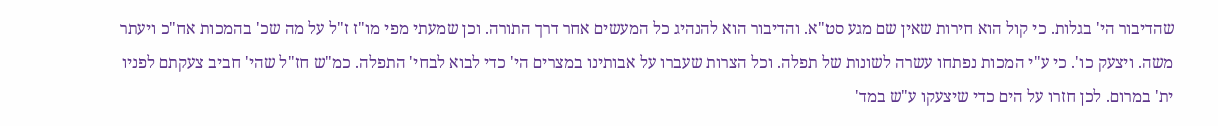שהדיבור הי' בגלות. כי קול הוא חירות שאין שם מגע סט"א. והדיבור הוא להנהיג כל המעשים אחר דרך התורה. וכן שמעתי מפי מו"ז ז"ל על מה שכ' בהמכות אח"כ ויעתר משה. ויצעק כו'. כי ע"י המכות נפתחו עשרה לשונות של תפלה. וכל הצרות שעברו על אבותינו במצרים הי' כדי לבוא לבחי' התפלה. כמ"ש חז"ל שהי' חביב צעקתם לפניו ית' במרום. לכן חזרו על הים כדי שיצעקו ע"ש במד'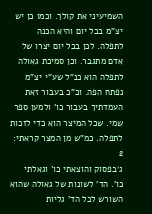השמיעיני את קולך. וכמו כן יש יצ"מ בכל יום והיא הכנה לתפלה. לכן בכל יום יצרו של אדם מתגבר. וכן סמיכת גאולה לתפלה הוא כנ"ל שע"י יצ"מ נפתח הפה. וכ"כ בעבור זאת העמדתיך בעבור כו' ולמען ספר שמי. שכל המיצר הוא כדי לזכות לתפלה. כמ"ש מן המצר קראתי:
2
ג׳בפסוק והוצאתי כו' וגאלתי כו'. הד' לשונות של גאולה שהוא השורש לכל הד' גליות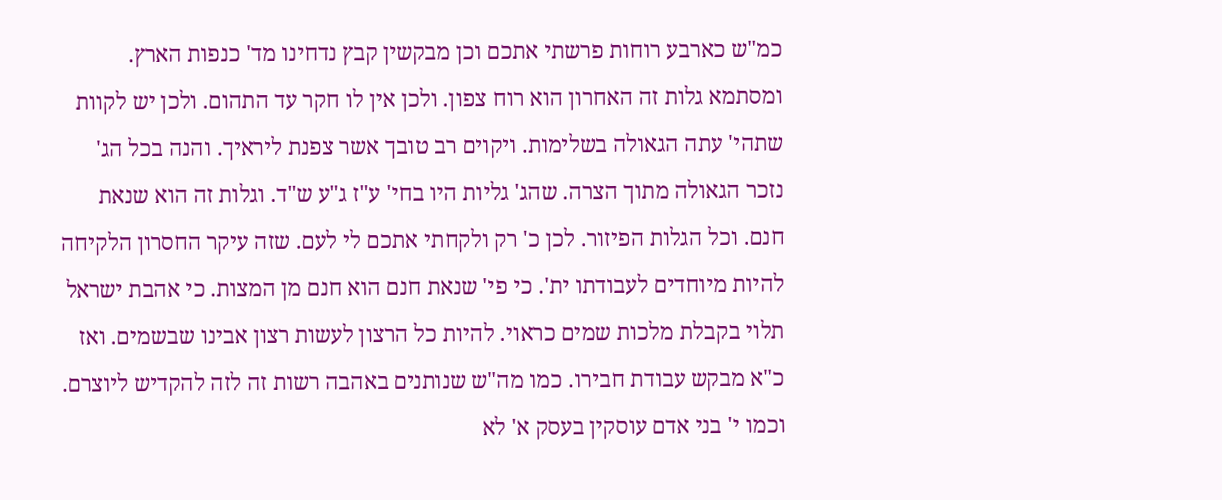כמ"ש כארבע רוחות פרשתי אתכם וכן מבקשין קבץ נדחינו מד' כנפות הארץ. ומסתמא גלות זה האחרון הוא רוח צפון. ולכן אין לו חקר עד התהום. ולכן יש לקוות שתהי' עתה הגאולה בשלימות. ויקוים רב טובך אשר צפנת ליראיך. והנה בכל הג' נזכר הגאולה מתוך הצרה. שהג' גליות היו בחי' ע"ז ג"ע ש"ד. וגלות זה הוא שנאת חנם. וכל הגלות הפיזור. לכן כ' רק ולקחתי אתכם לי לעם. שזה עיקר החסרון הלקיחה להיות מיוחדים לעבודתו ית'. כי פי' שנאת חנם הוא חנם מן המצות. כי אהבת ישראל תלוי בקבלת מלכות שמים כראוי. להיות כל הרצון לעשות רצון אבינו שבשמים. ואז כ"א מבקש עבודת חבירו. כמו מה"ש שנותנים באהבה רשות זה לזה להקדיש ליוצרם. וכמו י' בני אדם עוסקין בעסק א' לא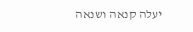יעלה קנאה ושנאה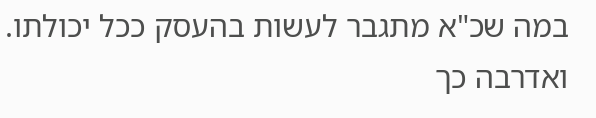במה שכ"א מתגבר לעשות בהעסק ככל יכולתו. ואדרבה כך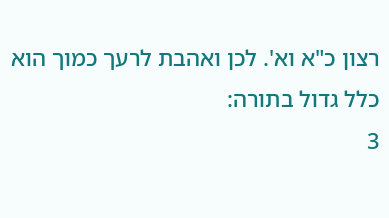רצון כ"א וא'. לכן ואהבת לרעך כמוך הוא כלל גדול בתורה:
3